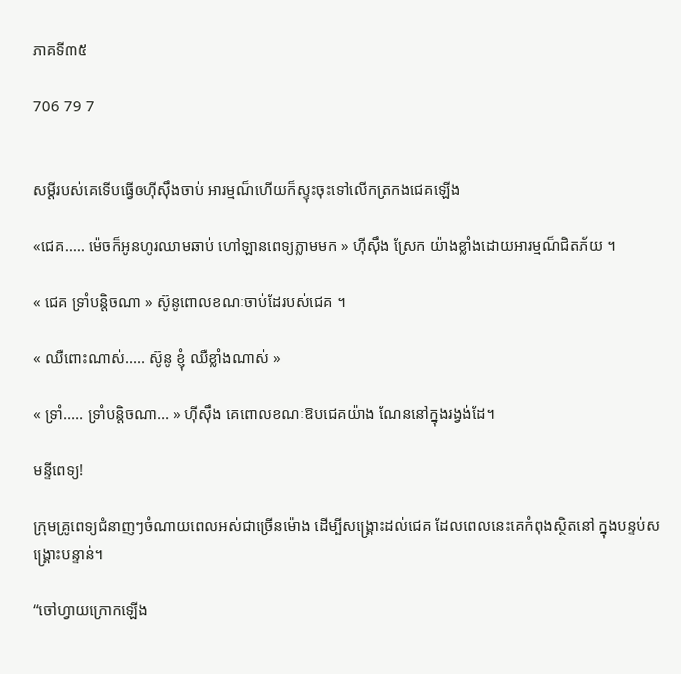ភាគទី៣៥

706 79 7


សម្ដីរបស់គេទើបធ្វើឲហុីសុឹងចាប់ អារម្មណ៏ហើយក៏ស្ទុះចុះទៅលើកត្រកងជេគឡើង

«ជេគ..... ម៉េចក៏អូនហូរឈាមឆាប់ ហៅឡានពេទ្យភ្លាមមក » ហុីសុឹង ស្រែក យ៉ាងខ្លាំងដោយអារម្មណ៏ជិតភ័យ ។

« ជេគ ទ្រាំបន្តិចណា » ស៊ូនូពោលខណៈចាប់ដែរបស់ជេគ ។

« ឈឺពោះណាស់..... ស៊ូនូ ខ្ញុំ ឈឺខ្លាំងណាស់ »

« ទ្រាំ..... ទ្រាំបន្តិចណា... » ហុីសុឹង គេពោលខណៈឱបជេគយ៉ាង ណែននៅក្នុងរង្វង់ដែ។

មន្ទីពេទ្យ!

ក្រុមគ្រូពេទ្យជំនាញៗចំណាយពេលអស់ជាច្រើនម៉ោង ដើម្បីសង្គ្រោះដល់ជេគ ដែលពេលនេះគេកំពុងស្ថិតនៅ ក្នុងបន្ទប់សង្គ្រោះបន្ទាន់។

“ចៅហ្វាយក្រោកឡើង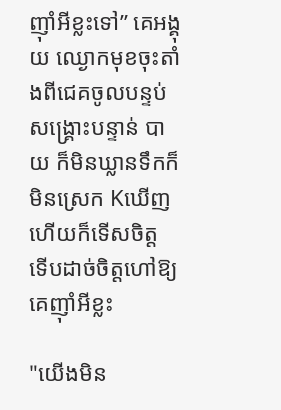ញ៉ាំអីខ្លះទៅ” គេអង្គុយ ឈ្ងោកមុខចុះតាំងពីជេគចូលបន្ទប់សង្គ្រោះបន្ទាន់ បាយ ក៏មិនឃ្លានទឹកក៏មិនស្រេក Kឃើញហើយក៏ទើសចិត្ត ទើបដាច់ចិត្តហៅឱ្យគេញ៉ាំអីខ្លះ

"យើងមិន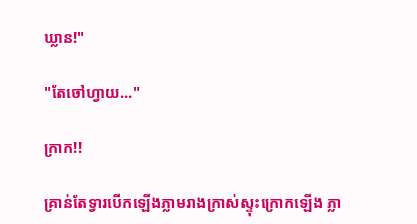ឃ្លាន!"

"តែចៅហ្វាយ..."

ក្រាក!!

គ្រាន់តែទ្វារបើកឡើងភ្លាមរាងក្រាស់ស្ទុះក្រោកឡើង ភ្លា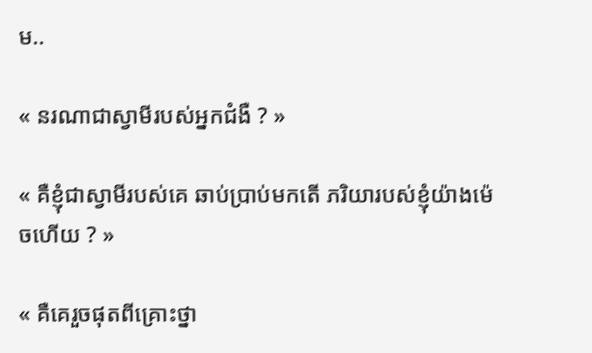ម..

« នរណាជាស្វាមីរបស់អ្នកជំងឺ ? »

« គឺខ្ញុំជាស្វាមីរបស់គេ ឆាប់ប្រាប់មកតើ ភរិយារបស់ខ្ញុំយ៉ាងម៉េចហើយ ? »

« គឺគេរួចផុតពីគ្រោះថ្នា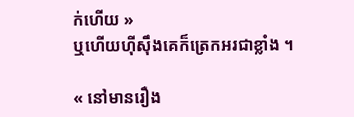ក់ហើយ »
ឬហើយហុីសុឹងគេក៏ត្រេកអរជាខ្លាំង ។

« នៅមានរឿង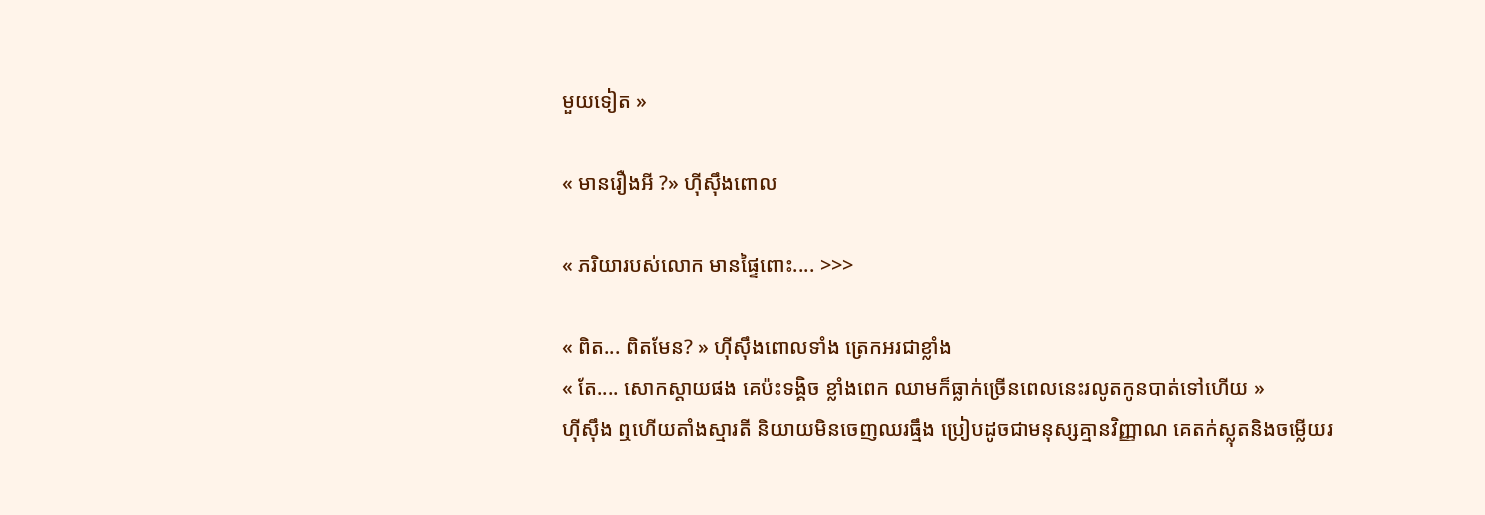មួយទៀត »

« មានរឿងអី ?» ហុីសុឹងពោល

« ភរិយារបស់លោក មានផ្ទៃពោះ.... >>>

« ពិត... ពិតមែន? » ហុីសុឹងពោលទាំង ត្រេកអរជាខ្លាំង
« តែ.... សោកស្តាយផង គេប៉ះទង្គិច ខ្លាំងពេក ឈាមក៏ធ្លាក់ច្រើនពេលនេះរលូតកូនបាត់ទៅហើយ »
ហុីសុឹង ឮហើយតាំងស្មារតី និយាយមិនចេញឈរធ្មឹង ប្រៀបដូចជាមនុស្សគ្មានវិញ្ញាណ គេតក់ស្លុតនិងចម្លើយរ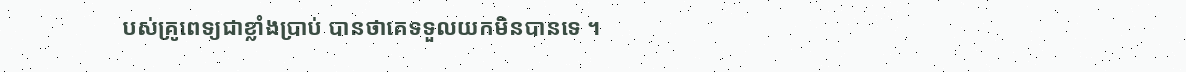បស់គ្រូពេទ្យជាខ្លាំងប្រាប់ បានថាគេទទួលយកមិនបានទេ ។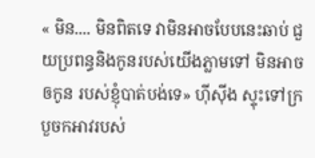« មិន.... មិនពិតទេ វាមិនអាចបែបនេះឆាប់ ជួយប្រពន្ធនិងកូនរបស់យើងភ្លាមទៅ មិនអាចឲកូន របស់ខ្ញុំបាត់បង់ទេ» ហុីសុីង ស្ទុះទៅក្របួចកអាវរបស់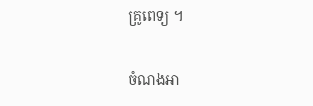គ្រូពេទ្យ ។

ចំណងអា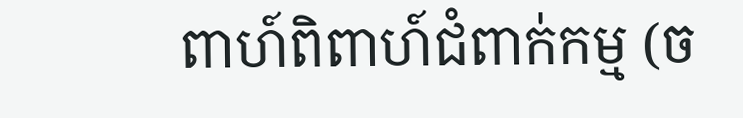ពាហ៍ពិពាហ៍ជំពាក់កម្ម (ច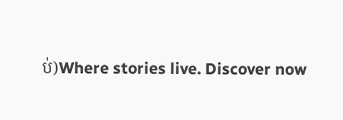ប់)Where stories live. Discover now